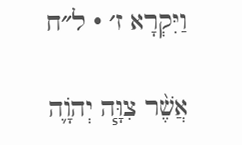וַיִּקְרָא ז׳ · ל״ח

אֲשֶׁ֨ר צִוָּ֧ה יְהֹוָ֛ה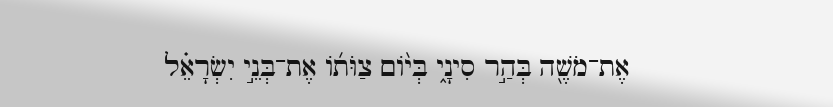אֶת־מֹשֶׁ֖ה בְּהַ֣ר סִינָ֑י בְּי֨וֹם צַוֺּת֜וֹ אֶת־בְּנֵ֣י יִשְׂרָאֵ֗ל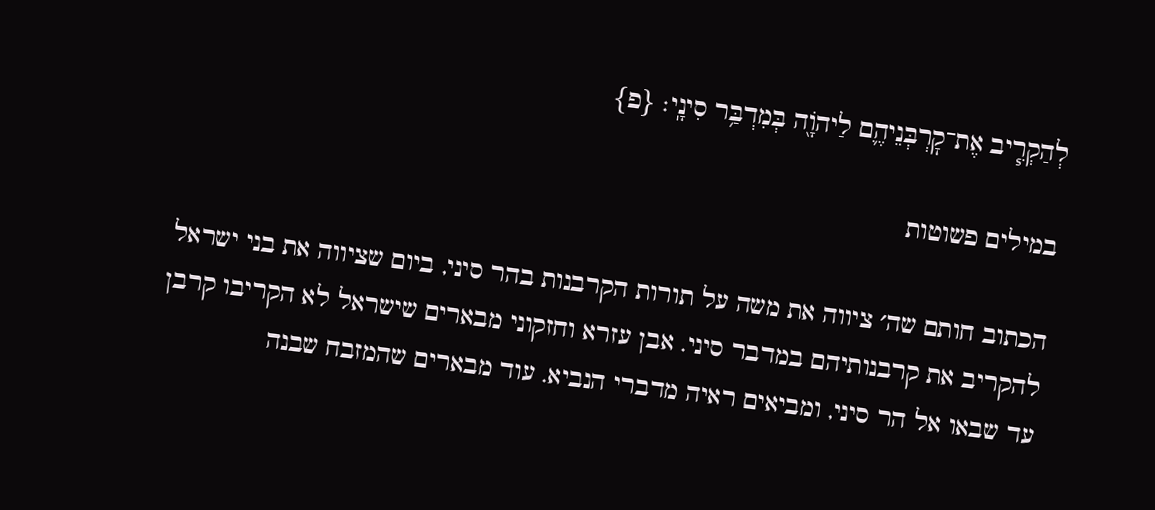לְהַקְרִ֧יב אֶת־קׇרְבְּנֵיהֶ֛ם לַיהֹוָ֖ה בְּמִדְבַּ֥ר סִינָֽי׃ {פ}

במילים פשוטות

הכתוב חותם שה׳ ציווה את משה על תורות הקרבנות בהר סיני, ביום שציווה את בני ישראל להקריב את קרבנותיהם במדבר סיני. אבן עזרא וחזקוני מבארים שישראל לא הקריבו קרבן עד שבאו אל הר סיני, ומביאים ראיה מדברי הנביא. עוד מבארים שהמזבח שבנה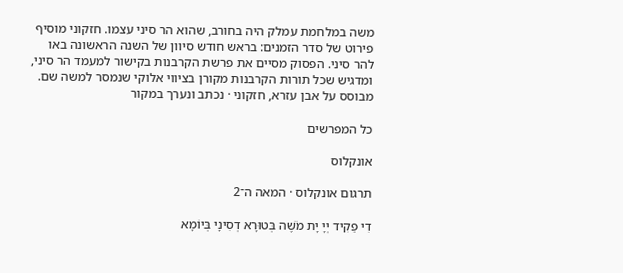משה במלחמת עמלק היה בחורב, שהוא הר סיני עצמו. חזקוני מוסיף פירוט של סדר הזמנים: בראש חודש סיוון של השנה הראשונה באו להר סיני. הפסוק מסיים את פרשת הקרבנות בקישור למעמד הר סיני, ומדגיש שכל תורות הקרבנות מקורן בציווי אלוקי שנמסר למשה שם.
מבוסס על אבן עזרא, חזקוני · נכתב ונערך במקור

כל המפרשים

אונקלוס

תרגום אונקלוס · המאה ה־2

דִי פַקִיד יְיָ יָת מֹשֶׁה בְּטוּרָא דְסִינָי בְּיוֹמָא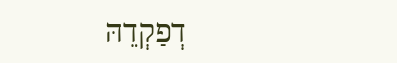דְפַקְדֵהּ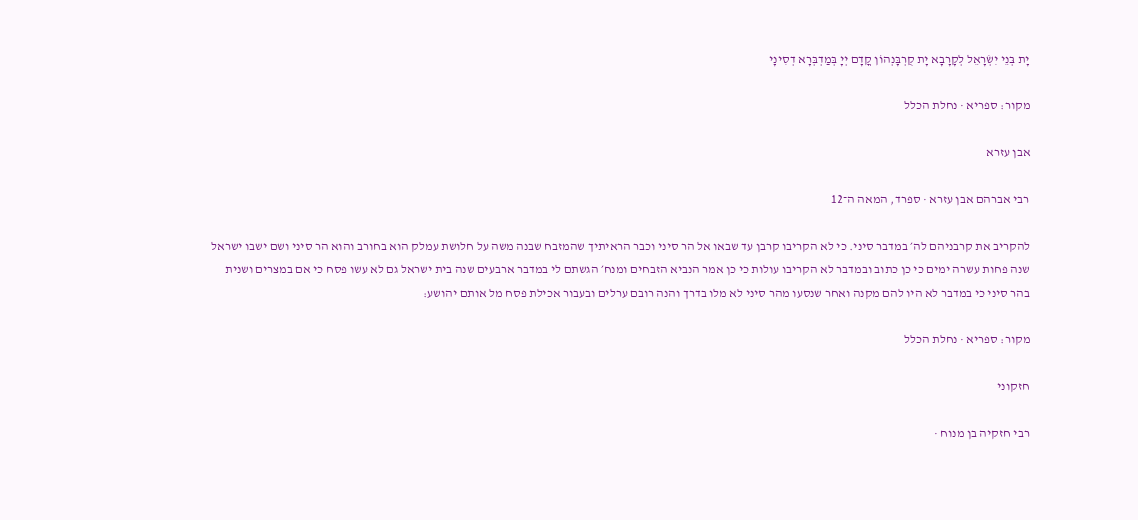יָת בְּנֵי יִשְׂרָאֵל לְקָרָבָא יָת קֻרְבָּנְהוֹן קֳדָם יְיָ בְּמַדְבְּרָא דְסִינָי

מקור: ספריא · נחלת הכלל

אבן עזרא

רבי אברהם אבן עזרא · ספרד, המאה ה־12

להקריב את קרבניהם לה׳ במדבר סיני. כי לא הקריבו קרבן עד שבאו אל הר סיני וכבר הראיתיך שהמזבח שבנה משה על חלושת עמלק הוא בחורב והוא הר סיני ושם ישבו ישראל שנה פחות עשרה ימים כי כן כתוב ובמדבר לא הקריבו עולות כי כן אמר הנביא הזבחים ומנח׳ הגשתם לי במדבר ארבעים שנה בית ישראל גם לא עשו פסח כי אם במצרים ושנית בהר סיני כי במדבר לא היו להם מקנה ואחר שנסעו מהר סיני לא מלו בדרך והנה רובם ערלים ובעבור אכילת פסח מל אותם יהושע:

מקור: ספריא · נחלת הכלל

חזקוני

רבי חזקיה בן מנוח ·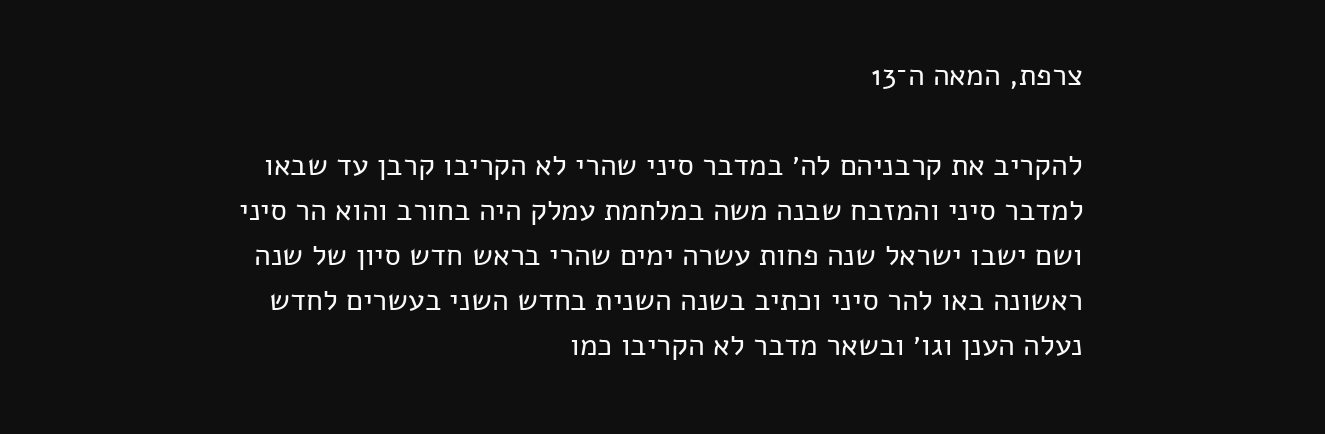צרפת, המאה ה־13

להקריב את קרבניהם לה׳ במדבר סיני שהרי לא הקריבו קרבן עד שבאו למדבר סיני והמזבח שבנה משה במלחמת עמלק היה בחורב והוא הר סיני ושם ישבו ישראל שנה פחות עשרה ימים שהרי בראש חדש סיון של שנה ראשונה באו להר סיני וכתיב בשנה השנית בחדש השני בעשרים לחדש נעלה הענן וגו׳ ובשאר מדבר לא הקריבו כמו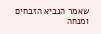שאמר הנביא הזבחים ומנחה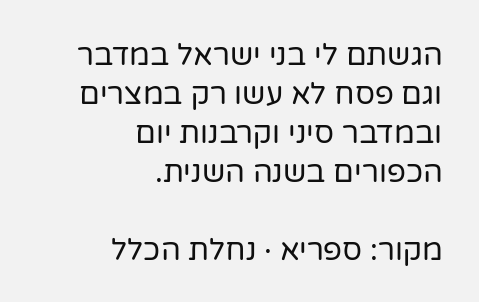הגשתם לי בני ישראל במדבר וגם פסח לא עשו רק במצרים ובמדבר סיני וקרבנות יום הכפורים בשנה השנית.

מקור: ספריא · נחלת הכלל